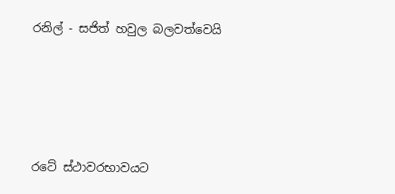රනිල් - සජිත් හවුල බලවත්වෙයි




රටේ ස්ථාවරභාවයට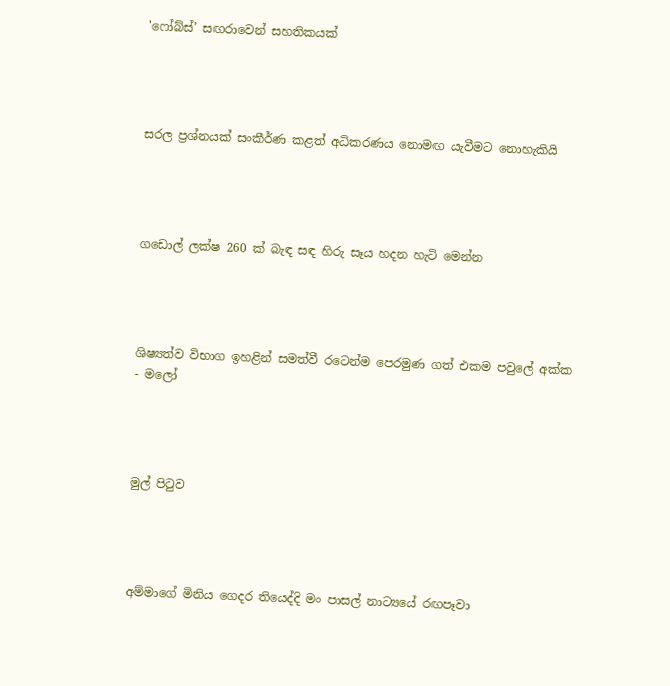'ෆෝබ්ස්’ සඟරාවෙන් සහතිකයක්




සරල ප්‍රශ්නයක් සංකීර්ණ කළත් අධිකරණය නොමඟ යැවීමට නොහැකියි




ගඩොල් ලක්ෂ 260 ක් බැඳ සඳ හිරු සෑය හදන හැටි මෙන්න




ශිෂ්‍යත්ව විභාග ඉහළින් සමත්වී රටෙන්ම පෙරමුණ ගත් එකම පවුලේ අක්ක - මලෝ




මුල් පිටුව




අම්මාගේ මිනිය ගෙදර තියෙද්දි මං පාසල් නාට්‍යයේ රඟපෑවා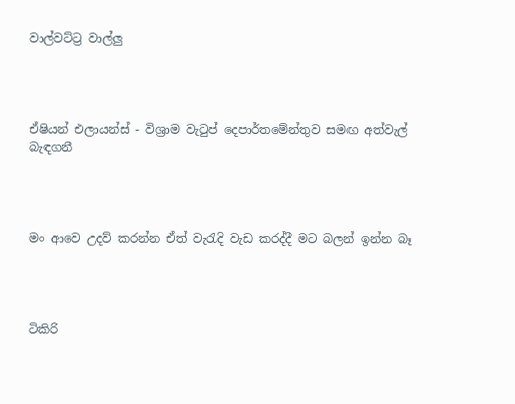වාල්වට්ට්‍ර වාල්ලු




ඒෂියන් එලායන්ස් - විශ්‍රාම වැටුප් දෙපාර්තමේන්තුව සමඟ අත්වැල් බැඳගනී




මං ආවෙ උදව් කරන්න ඒත් වැරැදි වැඩ කරද්දී මට බලන් ඉන්න බෑ




ටිකිරි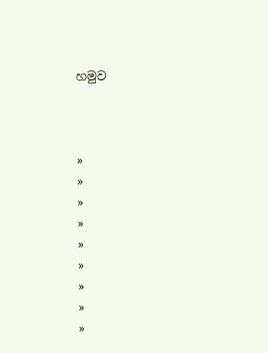හමුව



»
»
»
»
»
»
»
»
»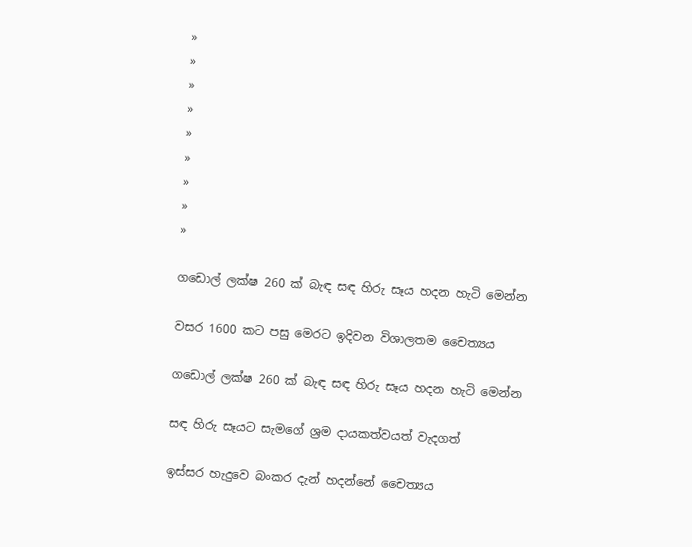»
»
»
»
»
»
»
»
»

ගඩොල් ලක්ෂ 260 ක් බැඳ සඳ හිරු සෑය හදන හැටි මෙන්න

වසර 1600 කට පසු මෙරට ඉදිවන විශාලතම චෛත්‍යය

ගඩොල් ලක්ෂ 260 ක් බැඳ සඳ හිරු සෑය හදන හැටි මෙන්න

සඳ හිරු සෑයට සැමගේ ශ්‍රම දායකත්වයත් වැදගත්

ඉස්සර හැදුවෙ බංකර දැන් හදන්නේ චෛත්‍යය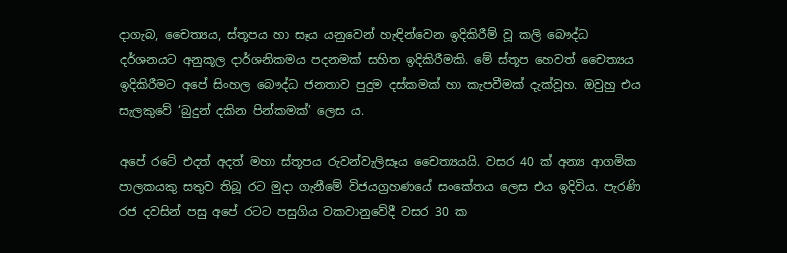දාගැබ, චෛත්‍යය, ස්තූපය හා සෑය යනුවෙන් හැඳින්වෙන ඉදිකිරීම් වූ කලි බෞද්ධ දර්ශනයට අනුකූල දාර්ශනිකමය පදනමක් සහිත ඉදිකිරීමකි. මේ ස්තූප හෙවත් චෛත්‍යය ඉදිකිරීමට අපේ සිංහල බෞද්ධ ජනතාව පුදුම දස්කමක් හා කැපවීමක් දැක්වූහ. ඔවුහු එය සැලකුවේ ‘බුදුන් දකින පින්කමක්’ ලෙස ය.

අපේ රටේ එදත් අදත් මහා ස්තූපය රුවන්වැලිසෑය චෛත්‍යයයි. වසර 40 ක් අන්‍ය ආගමික පාලකයකු සතුව තිබූ රට මුදා ගැනීමේ විජයග්‍රහණයේ සංකේතය ලෙස එය ඉදිවිය. පැරණි රජ දවසින් පසු අපේ රටට පසුගිය වකවානුවේදී වසර 30 ක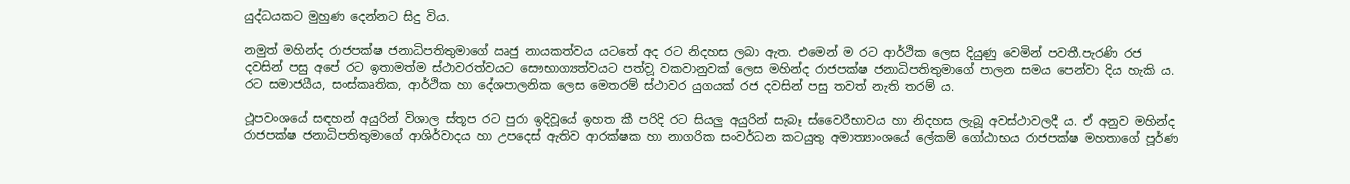යුද්ධයකට මුහුණ දෙන්නට සිදු විය.

නමුත් මහින්ද රාජපක්ෂ ජනාධිපතිතුමාගේ ඍජු නායකත්වය යටතේ අද රට නිදහස ලබා ඇත. එමෙන් ම රට ආර්ථික ලෙස දියුණු වෙමින් පවතී.පැරණි රජ දවසින් පසු අපේ රට ඉතාමත්ම ස්ථාවරත්වයට සෞභාග්‍යත්වයට පත්ව‍ූ වකවානුවක් ලෙස මහින්ද රාජපක්ෂ ජනාධිපතිතුමාගේ පාලන සමය පෙන්වා දිය හැකි ය. රට සමාජයීය, සංස්කෘතික, ආර්ථික හා දේශපාලනික ලෙස මෙතරම් ස්ථාවර යුගයක් රජ දවසින් පසු තවත් නැති තරම් ය.

ථූපවංශයේ සඳහන් අයුරින් විශාල ස්තූප ර‍ට පුරා ඉදිවූයේ ඉහත කී පරිදි රට සියලු අයුරින් සැබෑ ස්වෛරීභාවය හා නිදහස ලැබූ අවස්ථාවලදී ය. ඒ අනුව මහින්ද රාජපක්ෂ ජනාධිපතිතුමාගේ ආශිර්වාදය හා උපදෙස් ඇතිව ආරක්ෂක හා නාගරික සංවර්ධන කටයුතු අමාත්‍යාංශයේ ලේකම් ගෝඨාභය රාජපක්ෂ මහතාගේ පූර්ණ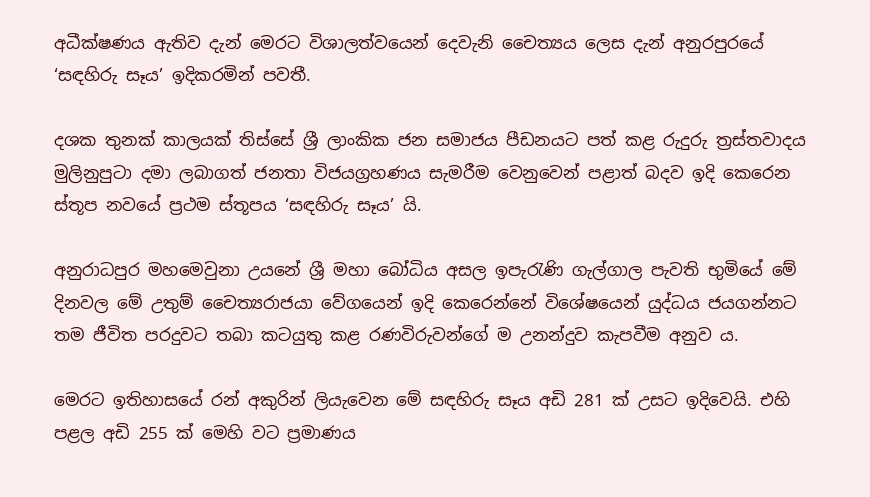අධීක්ෂණය ඇතිව දැන් මෙරට විශාලත්වයෙන් දෙවැනි චෛත්‍යය ලෙස දැන් අනුරපුරයේ ‘සඳහිරු සෑය’ ඉදිකරමින් පවතී.

දශක තුනක් කාලයක් තිස්සේ ශ්‍රී ලාංකික ජන සමාජය පීඩනයට පත් කළ රුදුරු ත්‍රස්තවාදය මුලිනුපුටා දමා ලබාගත් ජනතා විජයග්‍රහණය සැමරීම වෙනුවෙන් පළාත් බදව ඉදි කෙරෙන ස්තූප නවයේ ප්‍රථම ස්තූපය ‘සඳහිරු සෑය’ යි.

අනුරාධපුර මහමෙවුනා උයනේ ශ්‍රී මහා බෝධිය අසල ඉපැරැණි ගැල්ගාල පැවති භුමියේ මේ දිනවල මේ උතුම් චෛත්‍යරාජයා වේගයෙන් ඉදි කෙරෙන්නේ විශේෂයෙන් යුද්ධය ජයගන්නට තම ජීවිත පරදුවට තබා කටයුතු කළ රණවිරුවන්ගේ ම උනන්දුව කැපවීම අනුව ය.

මෙරට ඉතිහාසයේ රන් අකුරින් ලියැවෙන මේ සඳහිරු සෑය අඩි 281 ක් උසට ඉදිවෙයි. එහි පළල අඩි 255 ක් මෙහි වට ප්‍රමාණය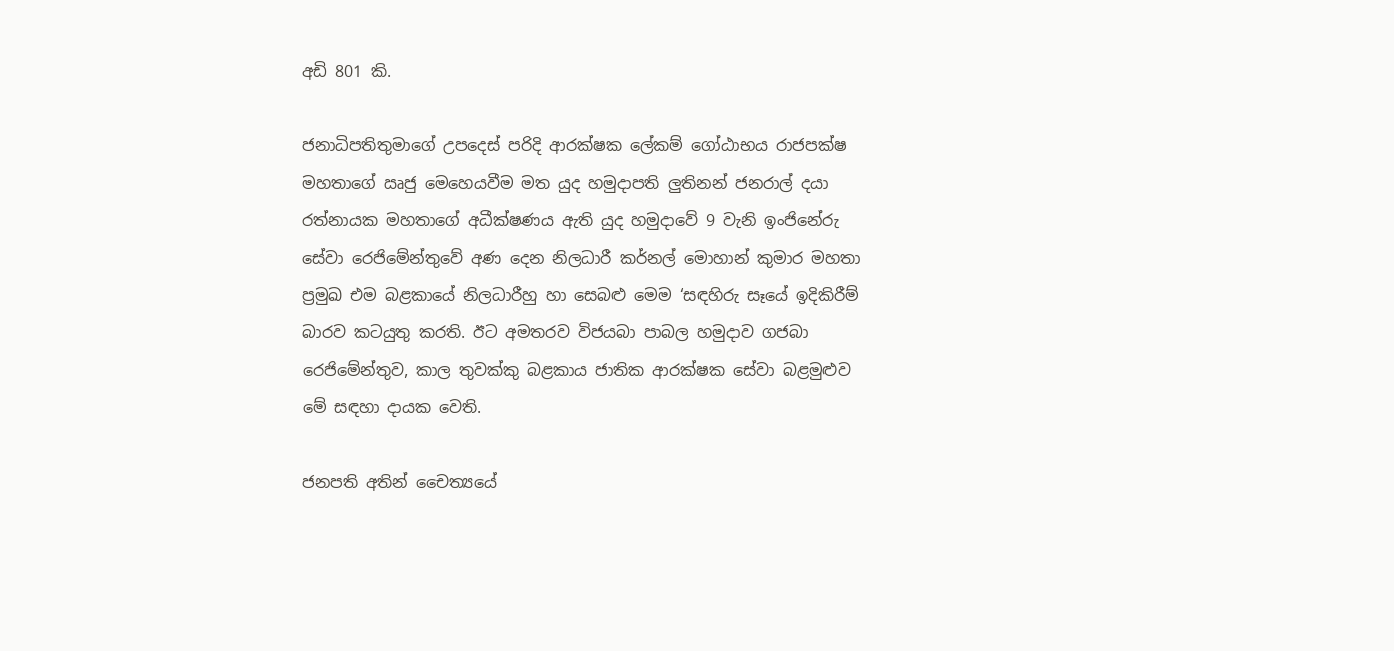අඩි 801 කි.

ජනාධිපතිතුමාගේ උපදෙස් පරිදි ආරක්ෂක ලේකම් ගෝඨාභය රාජපක්ෂ මහතාගේ ඍජු මෙහෙයවීම මත යුද හමුදාපති ලුතිනන් ජනරාල් දයා රත්නායක මහතාගේ අධීක්ෂණය ඇති යුද හමුදාවේ 9 වැනි ඉංජිනේරු සේවා රෙජිමේන්තුවේ අණ දෙන නිලධාරී කර්නල් මොහාන් කුමාර මහතා ප්‍රමුඛ එම බළකායේ නිලධාරීහු හා සෙබළු මෙම ‘සඳහිරු සෑයේ ඉදිකිරීම් බාරව කටයුතු කරති. ඊට අමතරව විජයබා පාබල හමුදාව ගජබා රෙජිමේන්තුව, කාල තුවක්කු බළකාය ජාතික ආරක්ෂක සේවා බළමුළුව මේ සඳහා දායක වෙති.

ජනපති අතින් චෛත්‍යයේ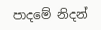පාදමේ නිදන්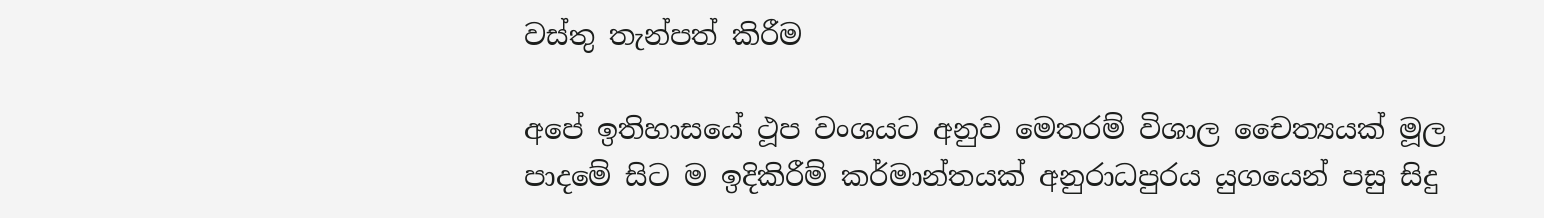වස්තු තැන්පත් කිරීම

අපේ ඉතිහාසයේ ථූප වංශයට අනුව මෙතරම් විශාල චෛත්‍යයක් මූල පාදමේ සිට ම ඉදිකිරීම් කර්මාන්තයක් අනුරාධපුරය යුගයෙන් පසු සිදු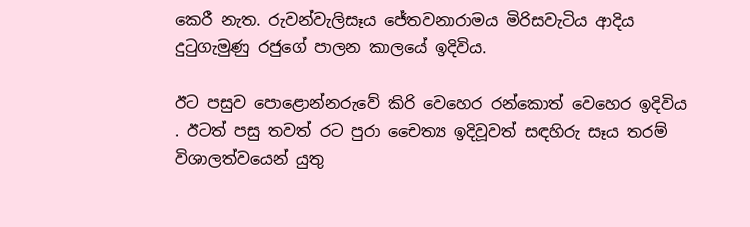කෙ‍රී නැත. රුවන්වැලිසෑය ජේතවනාරාමය මිරිසවැටිය ආදිය දුටුගැමුණු රජුගේ පාලන කාලයේ ඉදිවිය.

ඊට පසුව පොළොන්නරුවේ කිරි වෙහෙර රන්කොත් වෙහෙර ඉදිවිය . ඊටත් පසු තවත් රට පුරා චෛත්‍ය ඉදිවූවත් සඳහිරු සෑය තරම් විශාලත්වයෙන් යුතු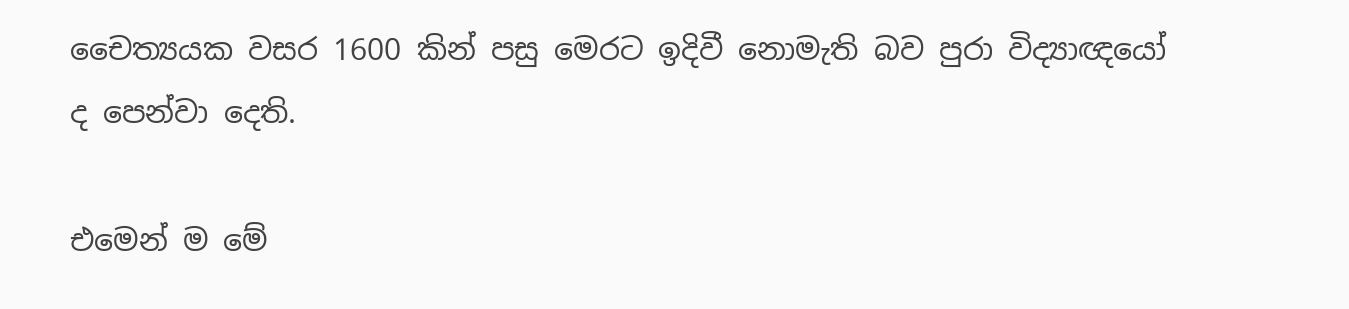චෛත්‍යයක වසර 1600 කින් පසු මෙරට ඉදිවී නොමැති බව පුරා විද්‍යාඥයෝ ද පෙන්වා දෙති.

එමෙන් ම මේ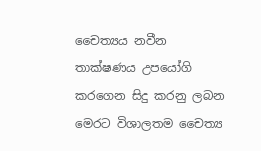චෛත්‍යය නවීන තාක්ෂණය උපයෝගි කරගෙන සිදු කරනු ලබන මෙරට විශාලතම චෛත්‍ය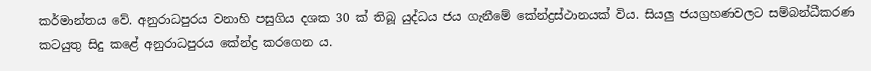කර්මාන්තය වේ. අනුරාධපුරය වනාහි පසුගිය දශක 30 ක් තිබූ යුද්ධය ජය ගැනීමේ කේන්ද්‍රස්ථානයක් විය. සියලු ජයග්‍රහණවලට සම්බන්ධීකරණ කටයුතු සිදු කළේ අනුරාධපුරය කේන්ද්‍ර කරගෙන ය.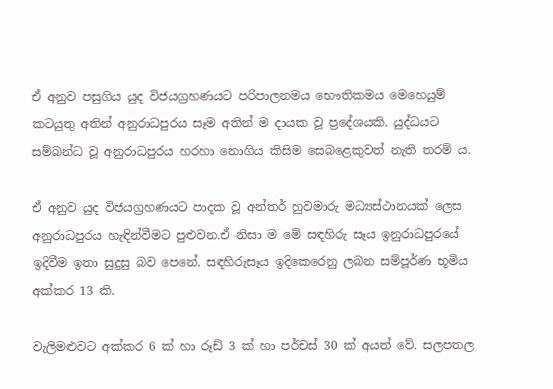ඒ අනුව පසුගිය යුද විජයග්‍රහණයට පරිපාලනමය භෞතිකමය මෙහෙයුම් කටයුතු අතින් අනුරාධපුරය සෑම අතින් ම දායක වූ ප්‍රදේශයකි. යුද්ධයට සම්බන්ධ වූ අනුරාධපුරය හරහා නොගිය කිසිම සෙබළෙකුවත් නැති තරම් ය.

ඒ අනුව යුද විජයග්‍රහණයට පාදක වූ අන්තර් හුවමාරු මධ්‍යස්ථානයක් ලෙස අනුරාධපුරය හැඳින්වීමට පුළුවන.ඒ නිසා ම මේ සඳහිරු සෑය ඉනුරාධපුරයේ ඉදිවීම ඉතා සුදුසු බව පෙනේ. සඳහිරුසෑය ඉදිකෙරෙනු ලබන සම්පූර්ණ භූමිය අක්කර 13 කි.

වැලිමළුවට අක්කර 6 ක් හා රූඩ් 3 ක් හා පර්චස් 30 ක් අයත් වේ. සලපතල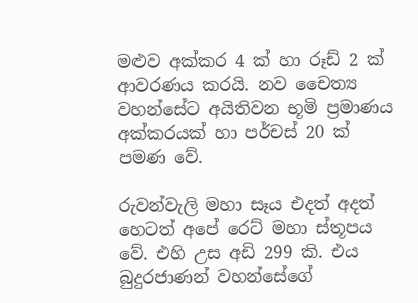මළුව අක්කර 4 ක් හා රූඩ් 2 ක් ආවරණය කරයි. නව චෛත්‍ය වහන්සේට අයිතිවන භූමි ප්‍රමාණය අක්කරයක් හා පර්චස් 20 ක් පමණ වේ.

රුවන්වැලි මහා සෑය එදත් අදත් හෙටත් අපේ ර‍ෙට් මහා ස්තූපය වේ. එහි උස අඩි 299 කි. එය බුදුරජාණන් වහන්සේගේ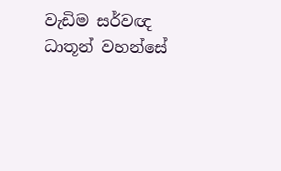වැඩිම ‍සර්වඥ ධාතූන් වහන්සේ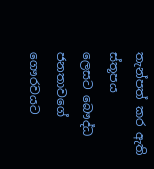තැන්පත් කර ඇති ස්තූපය ලෙසට ‍බෞද්ධ ජනතාවගේ ගෞරවයට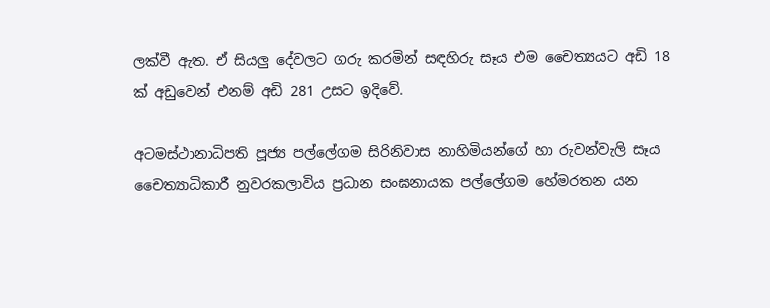ලක්වී ඇත. ඒ සියලු දේවලට ගරු කරමින් සඳහිරු සෑය එම චෛත්‍යයට අඩි 18 ක් අඩුවෙන් එනම් අඩි 281 උසට ඉදිවේ.

අටමස්ථානාධිපති පූජ්‍ය පල්ලේගම සිරිනිවාස නාහිමියන්ගේ හා රුවන්වැලි සෑය චෛත්‍යාධිකාරී නුවරකලාවිය ප්‍රධාන සංඝනායක පල්ලේගම හේමරතන යන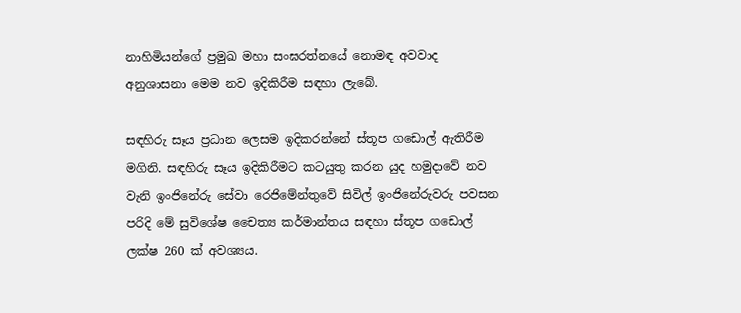නාහිමියන්ගේ ප්‍රමුඛ මහා සංඝරත්නයේ නොමඳ අවවාද අනුශාසනා මෙම නව ඉදිකිරීම සඳහා ලැබේ.

සඳහිරු සෑය ප්‍රධාන ලෙසම ඉදිකරන්නේ ස්තූප ගඩොල් ඇතිරීම මගිනි. සඳහිරු සෑය ඉදිකිරීමට කටයුතු කරන යුද හමුදාවේ නව වැනි ඉංජිනේරු සේවා රෙජිමේන්තුවේ සිවිල් ඉංජිනේරුවරු පවසන පරිදි මේ සුවිශේෂ චෛත්‍ය කර්මාන්තය සඳහා ස්තූප ගඩොල් ලක්ෂ 260 ක් අවශ්‍යය.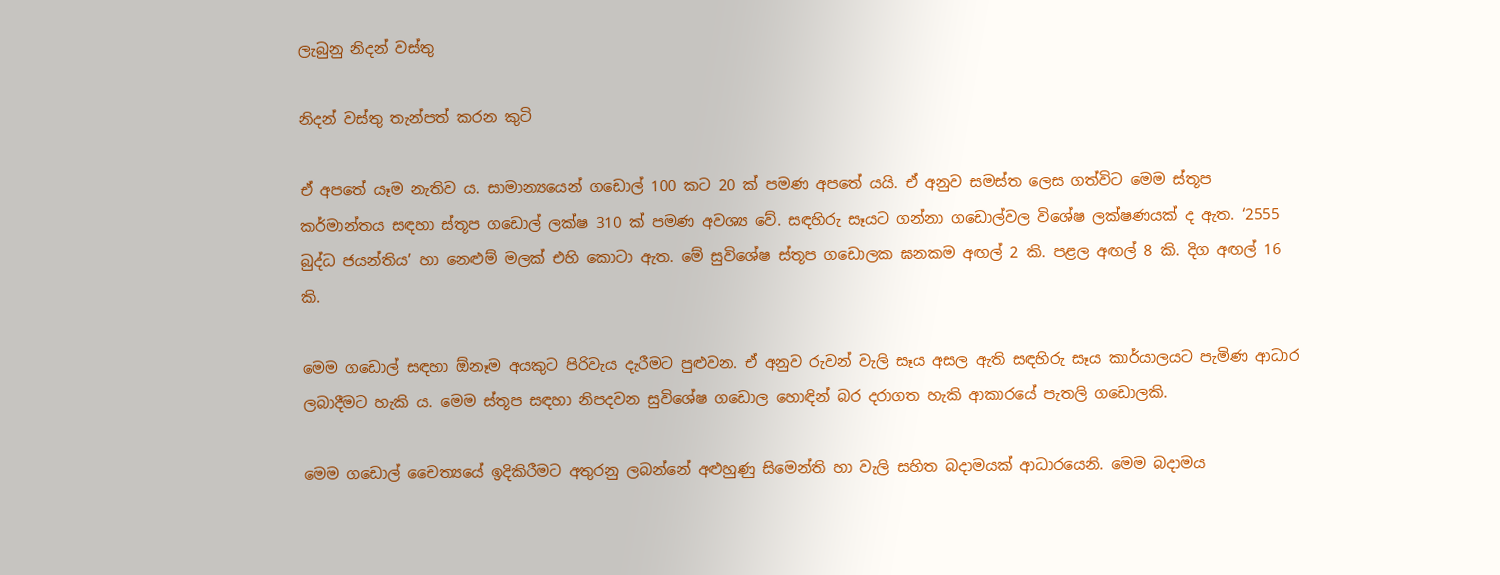ලැබුනු නිදන් වස්තු

නිදන් වස්තු තැන්පත් කරන කුටි

ඒ අපතේ යෑම නැතිව ය. සාමාන්‍යයෙන් ගඩොල් 100 කට 20 ක් පමණ අපතේ යයි. ඒ අනුව සමස්ත ලෙස ගත්විට මෙම ස්තූප කර්මාන්තය සඳහා ස්තූප ගඩොල් ලක්ෂ 310 ක් පමණ අවශ්‍ය වේ‍. සඳහිරු සෑයට ගන්නා ගඩොල්වල විශේෂ ලක්ෂණයක් ද ඇත. ‘2555 බුද්ධ ජයන්තිය’ හා නෙළුම් මලක් එහි කොටා ඇත. මේ සුවිශේෂ ස්තූප ගඩොලක ඝනකම අඟල් 2 කි. පළල අඟල් 8 කි. දිග අඟල් 16 කි.

මෙම ගඩොල් සඳහා ඕනෑම අයකුට පිරිවැය දැරීමට පුළුවන. ඒ අනුව රුවන් වැලි සෑය අසල ඇති සඳහිරු සෑය කාර්යාලයට පැමිණ ආධාර ලබාදීමට හැකි ය. මෙම ස්තූප සඳහා නිපදවන සුවිශේෂ ගඩොල හොඳින් බර දරාගත හැකි ආකාරයේ පැතලි ගඩොලකි.

මෙම ගඩොල් චෛත්‍යයේ ඉදිකිරීමට අතුරනු ලබන්නේ අළුහුණු සිමෙන්ති හා වැලි සහිත බදාමයක් ආධාරයෙනි. මෙම බදාමය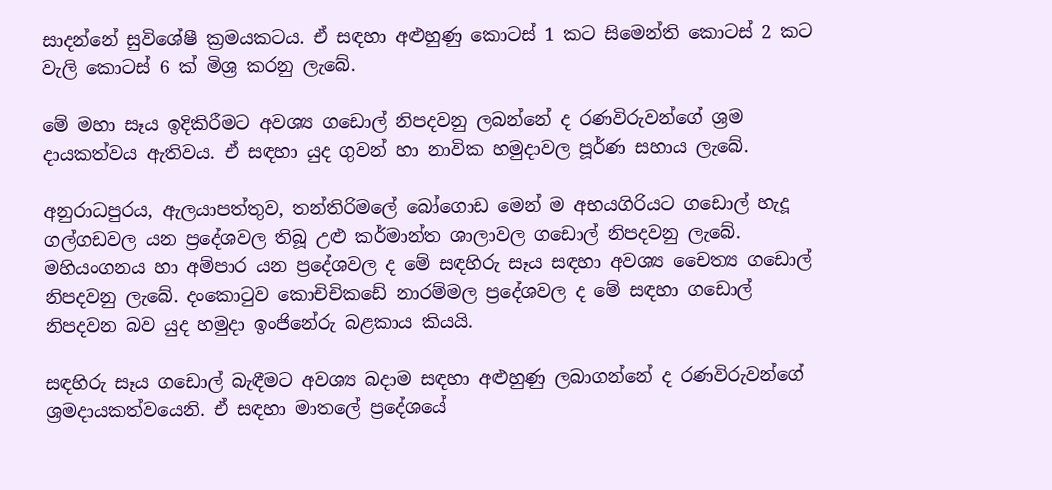සාදන්නේ සුවිශේෂී ක්‍රමයකටය. ඒ සඳහා අළුහුණු කොටස් 1 කට සිමෙන්ති කොටස් 2 කට වැලි කොටස් 6 ක් මිශ්‍ර කරනු ලැබේ.

මේ මහා සෑය ඉදිකිරීමට අවශ්‍ය ගඩොල් නිපදවනු ලබන්නේ ද රණවිරුවන්ගේ ශ්‍රම දායකත්වය ඇතිවය. ඒ සඳහා යුද ගුවන් හා නාවික හමුදාවල පූර්ණ සහාය ලැබේ.

අනුරාධපුරය, ඇලයාපත්තුව, තන්තිරිමලේ බෝගොඩ මෙන් ම අභයගිරියට ගඩොල් හැදූ ගල්ගඩවල යන ප්‍රදේශවල තිබූ උළු කර්මාන්ත ශාලාවල ගඩොල් නිපදවනු ලැබේ. මහියංගනය හා අම්පාර යන ප්‍රදේශවල ද මේ සඳහිරු සෑය සඳහා අවශ්‍ය චෛත්‍ය ගඩොල් නිපදවනු ලැබේ. දංකොටුව කොචිචිකඩේ නාරම්මල ප්‍රදේශවල ද මේ සඳහා ගඩොල් නිපදවන බව යුද හමුදා ඉංජිනේරු බළකාය කියයි.

සඳහිරු සෑය ගඩොල් බැඳීමට අවශ්‍ය ‍බදාම සඳහා අළුහුණු ලබාගන්නේ ද රණවිරුවන්ගේ ශ්‍රමදායකත්වයෙනි. ඒ සඳහා මාතලේ ප්‍රදේශයේ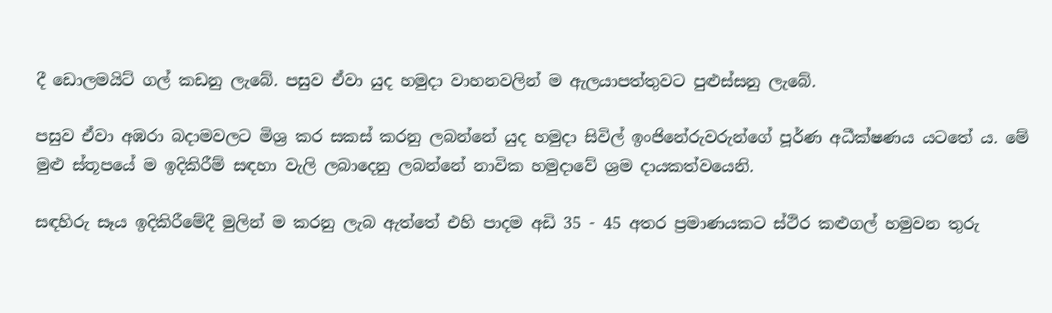දී ඩොලමයිට් ගල් කඩනු ලැබේ. පසුව ‍ඒවා යුද හමුදා වාහනවලින් ම ඇලයාපත්තුවට පුළුස්සනු ලැබේ.

පසුව ඒවා අඹරා බදාමවලට මිශ්‍ර කර සකස් කරනු ලබන්නේ යුද හමුදා සිවිල් ඉංජිනේරුවරුන්ගේ පූර්ණ අධීක්ෂණය යටතේ ය. මේ මුළු ස්තූපයේ ම ඉදිකිරීම් සඳහා වැලි ලබාදෙනු ලබන්නේ නාවික හමුදාවේ ශ්‍රම දායකත්වයෙනි.

සඳහිරු සෑය ඉදිකිරීමේදී මුලින් ම කරනු ලැබ ඇත්තේ එහි පාදම අඩි 35 - 45 අතර ප්‍රමාණයකට ස්ථිර කළුගල් හමුවන තුරු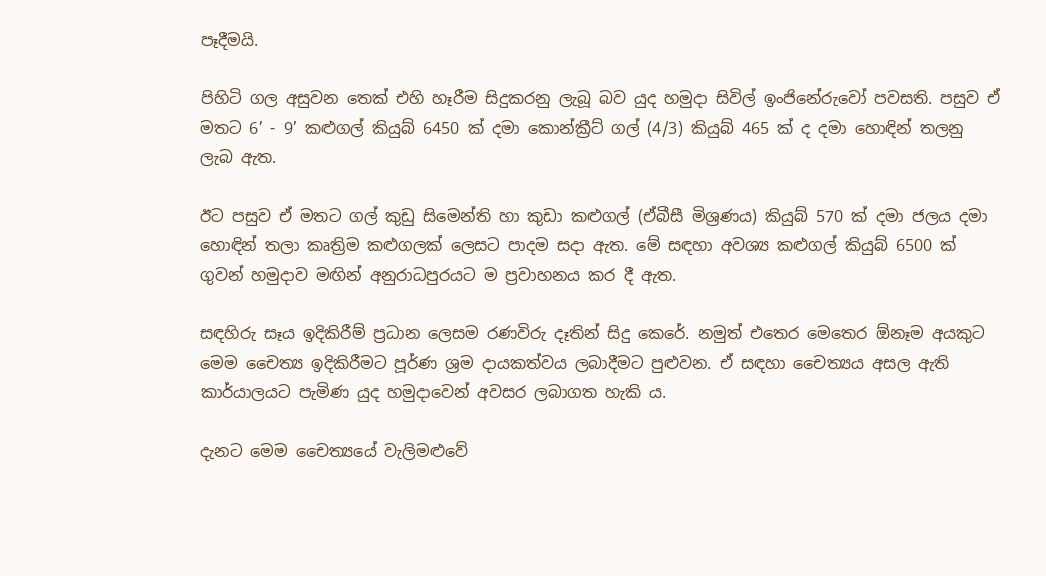පෑදීමයි.

පිහිටි ගල අසුවන තෙක් එහි හෑරීම සිදුකරනු ලැබූ බව යුද හමුදා සිවිල් ඉංජිනේරුවෝ පවසති. පසුව ඒ මතට 6’ - 9’ කළුගල් කියුබ් 6450 ක් දමා කොන්ක්‍රීට් ගල් (4/3) කියුබ් 465 ක් ද දමා හොඳින් තලනු ලැබ ඇත.

ඊට පසුව ඒ මතට ගල් කුඩු සිමෙන්ති හා කුඩා කළුගල් (ඒබීසී මිශ්‍රණය) කියුබ් 570 ක් දමා ජලය දමා හොඳින් තලා කෘත්‍රිම කළුගලක් ලෙසට පාදම සදා ඇත. මේ සඳහා අවශ්‍ය කළුගල් කියුබ් 6500 ක් ගුවන් හමුදාව මඟින් අනුරාධපුරයට ම ප්‍රවාහනය කර දී ඇත.

සඳහිරු සෑය ඉදිකිරීම් ප්‍රධාන ලෙසම රණවිරු දෑතින් සිදු කෙරේ. නමුත් එතෙර මෙතෙර ඕනෑම අයකුට මෙම චෛත්‍ය ඉදිකිරීමට පූර්ණ ශ්‍රම දායකත්වය ලබාදීමට පුළුවන. ඒ සඳහා චෛත්‍යය අසල ඇති කාර්යාලයට පැමිණ යුද හමුදාවෙන් අවසර ලබාගත හැකි ය.

දැනට මෙම චෛත්‍යයේ වැලිමළුවේ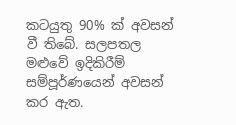කටයුතු 90% ක් අවසන් වී තිබේ. සලපතල මළුවේ ඉදිකිරීම් සම්පූර්ණයෙන් අවසන් කර ඇත.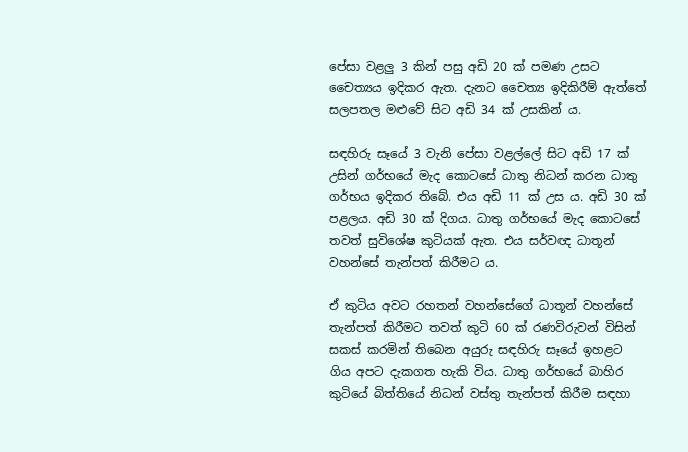පේසා වළලු 3 කින් පසු අඩි 20 ක් පමණ උසට චෛත්‍යය ඉදිකර ඇත. දැනට චෛත්‍ය ඉදිකිරීම් ඇත්තේ සලපතල මළුවේ සිට අඩි 34 ක් උසකින් ය.

සඳහිරු සෑයේ 3 වැනි පේසා වළල්ලේ සිට අඩි 17 ක් උසින් ගර්භයේ මැද කොටසේ ධාතු නිධන් කරන ධාතු ගර්භය ඉදිකර තිබේ. එය අඩි 11 ක් උස ය. අඩි 30 ක් පළලය. අඩි 30 ක් දිගය. ධාතු ගර්භයේ මැද කොටසේ තවත් සුවිශේෂ කුටියක් ඇත‍. එය සර්වඥ ධාතූන් වහන්සේ තැන්පත් කිරීමට ය.

ඒ කුටිය අවට රහතන් වහන්සේගේ ධාතූන් වහන්සේ තැන්පත් කිරීමට තවත් කුටි 60 ක් රණවිරුවන් විසින් සකස් කරමින් තිබෙන අයුරු සඳහිරු සෑයේ ඉහළට ගිය අපට දැකගත හැකි විය. ධාතු ගර්භයේ බාහිර කුටියේ බිත්තියේ නිධන් වස්තු තැන්පත් කිරීම සඳහා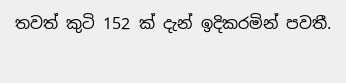තවත් කුටි 152 ක් දැන් ඉදිකරමින් පවතී.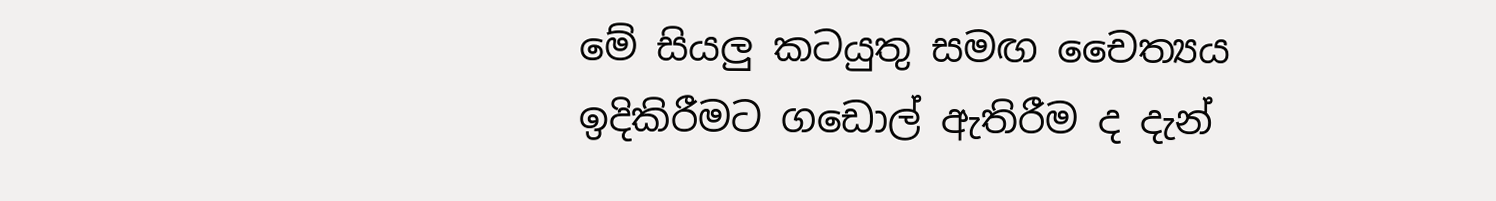මේ සියලු කටයුතු සමඟ චෛත්‍යය ඉදිකිරීමට ගඩොල් ඇතිරීම ද දැන්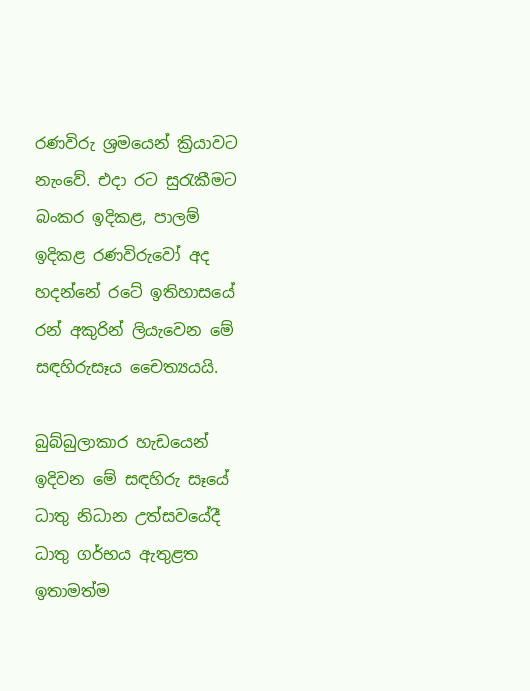රණවිරු ශ්‍රමයෙන් ක්‍රියාවට නැංවේ. එදා රට සුරැකීමට බංකර ඉදිකළ, පාලම් ඉදිකළ රණවිරුවෝ අද හදන්නේ රටේ ඉතිහාසයේ රන් අකුරින් ලියැවෙන මේ සඳහිරුසෑය චෛත්‍යයයි.

බුබ්බුලාකාර හැඩයෙන් ඉදිවන මේ සඳහිරු සෑයේ ධාතු නිධාන උත්සවයේද‍ී ධාතු ගර්භය ඇතුළත ඉතාමත්ම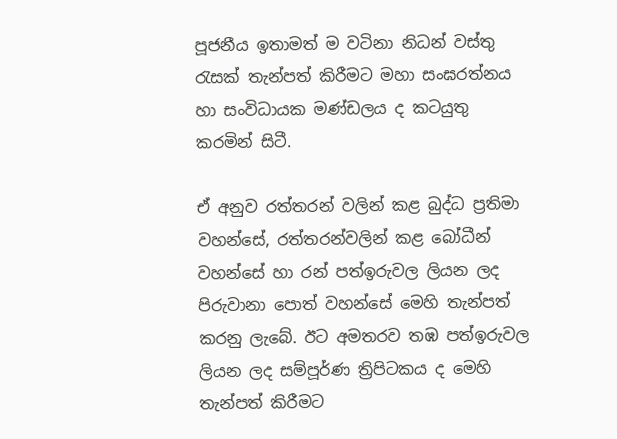පූජනීය ඉතාමත් ම වටිනා නිධන් වස්තු රැසක් තැන්පත් කිරීමට මහා සංඝරත්නය හා සංවිධායක මණ්ඩලය ද කටයුතු කරමින් සිටී.

ඒ අනුව රත්තරන් වලින් කළ බුද්ධ ප්‍රතිමා වහන්සේ, රත්තරන්වලින් කළ බෝධීන් වහන්සේ හා රන් පත්ඉරුවල ලියන ලද පිරුවානා පොත් වහන්සේ මෙහි තැන්පත් කරනු ලැබේ. ඊට අමතරව තඹ පත්ඉරුවල ලියන ලද සම්පූර්ණ ත්‍රිපිටකය ද මෙහි තැන්පත් කිරීමට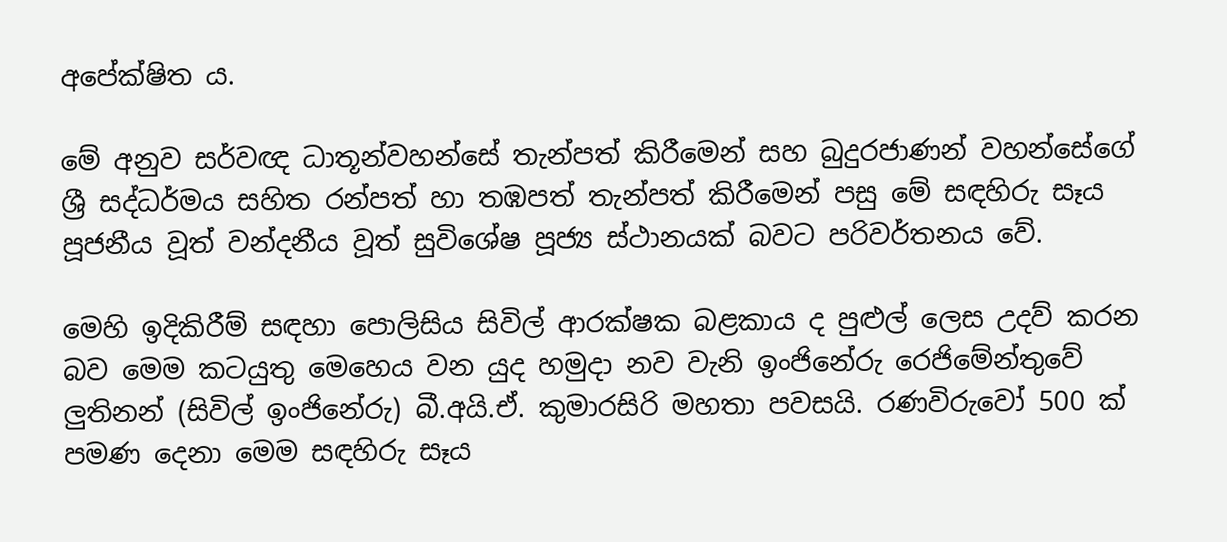අපේක්ෂිත ය.

මේ අනුව සර්වඥ ධාතූන්වහන්සේ තැන්පත් කිරීමෙන් සහ බුදුරජාණන් වහන්සේගේ ශ්‍රී සද්ධර්මය සහිත රන්පත් හා තඹපත් තැන්පත් කිරීමෙන් පසු මේ සඳහිරු සෑය පූජනීය වූත් වන්දනීය වූත් සුවිශේෂ පූජ්‍ය ස්ථානයක් බවට පරිවර්තනය වේ.

මෙහි ඉදිකිරීම් සඳහා පොලිසිය සිවිල් ආරක්ෂක බළකාය ද පුළුල් ලෙස උදව් කරන බව මෙම කටයුතු මෙහෙය වන යුද හමුදා නව වැනි ඉංජිනේරු රෙජිමේන්තුවේ ලුතිනන් (සිවිල් ඉංජිනේරු) බී.අයි.ඒ. කුමාරසිරි මහතා පවසයි. රණවිරුවෝ 500 ක් පමණ දෙනා මෙම සඳහිරු සෑය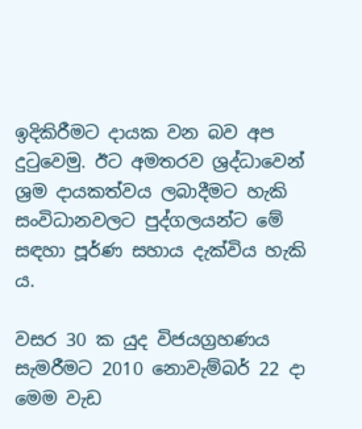ඉදිකිරීමට දායක වන බව අප දුටුවෙමු. ඊට අමතරව ශ්‍රද්ධාවෙන් ශ්‍රම දායකත්වය ලබාදීමට හැකි සංවිධානවලට පුද්ගලයන්ට මේ සඳහා පූර්ණ සහාය දැක්විය හැකි ය.

වසර 30 ක යුද විජයග්‍රහණය සැමරීමට 2010 නොවැම්බර් 22 දා මෙම වැඩ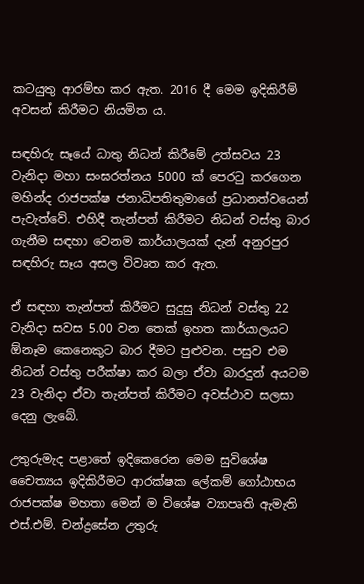කටයුතු ආරම්භ කර ඇත. 2016 දී මෙම ඉදිකිරීම් අවසන් කිරීමට නියමිත ය.

සඳහිරු සෑයේ ධාතු නිධන් කිරීමේ උත්සවය 23 වැනිදා මහා සංඝරත්නය 5000 ක් පෙරටු කරගෙන මහින්ද රාජපක්ෂ ජනාධිපතිතුමාගේ ප්‍රධානත්වයෙන් පැවැත්වේ. එහිදී තැන්පත් කිරීමට නිධන් වස්තු බාර ගැනීම සඳහා වෙනම කාර්යාලයක් දැන් අනුරපුර සඳහිරු සෑය අසල විවෘත කර ඇත.

ඒ සඳහා තැන්පත් කිරීමට සුදුසු නිධන් වස්තු 22 වැනිදා සවස 5.00 වන තෙක් ඉහත කාර්යාලයට ඕනෑම කෙනෙකුට බාර දීමට පුළුවන. පසුව එම නිධන් වස්තු පරීක්ෂා කර බලා ඒවා බාරදුන් අයටම 23 වැනිදා ඒවා තැන්පත් කිරීමට අවස්ථාව සලසා දෙනු ලැබේ.

උතුරුමැද පළාතේ ඉදිකෙරෙන මෙම සුවිශේෂ චෛත්‍යය ඉදිකිරීමට ආරක්ෂක ලේකම් ගෝඨාභය රාජපක්ෂ මහතා මෙන් ම විශේෂ ව්‍යාපෘති ඇමැති එස්.එම්. චන්ද්‍රසේන උතුරු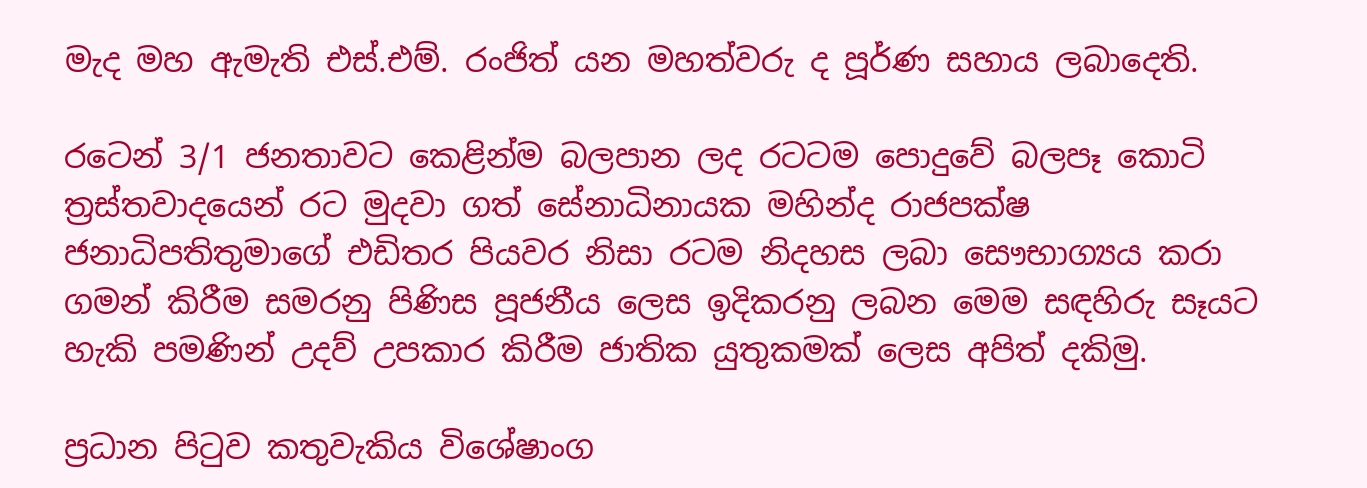මැද මහ ඇමැති එස්.එම්. රංජිත් යන මහත්වරු ද පූර්ණ සහාය ලබාදෙති.

රටෙන් 3/1 ජනතාවට කෙළින්ම බලපාන ලද රටටම පොදුවේ බලපෑ කොටි ත්‍රස්තවාදයෙන් රට මුදවා ගත් සේනාධිනායක ‍මහින්ද රාජපක්ෂ ජනාධිපතිතුමාගේ එඩිතර පියවර නිසා රටම නිදහස ලබා සෞභාග්‍යය කරා ගමන් කිරීම සමරනු පිණිස පූජනීය ලෙස ඉදිකරනු ලබන මෙම සඳහිරු සෑයට හැකි පමණින් උදව් උපකාර කිරීම ජාතික යුතුකමක් ලෙස අපිත් දකිමු.

ප්‍රධාන පිටුව කතුවැකිය විශේෂාංග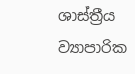ශාස්ත්‍රීය ව්‍යාපාරික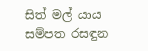සිත් මල් යාය සම්පත රසඳුන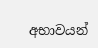අභාවයන්